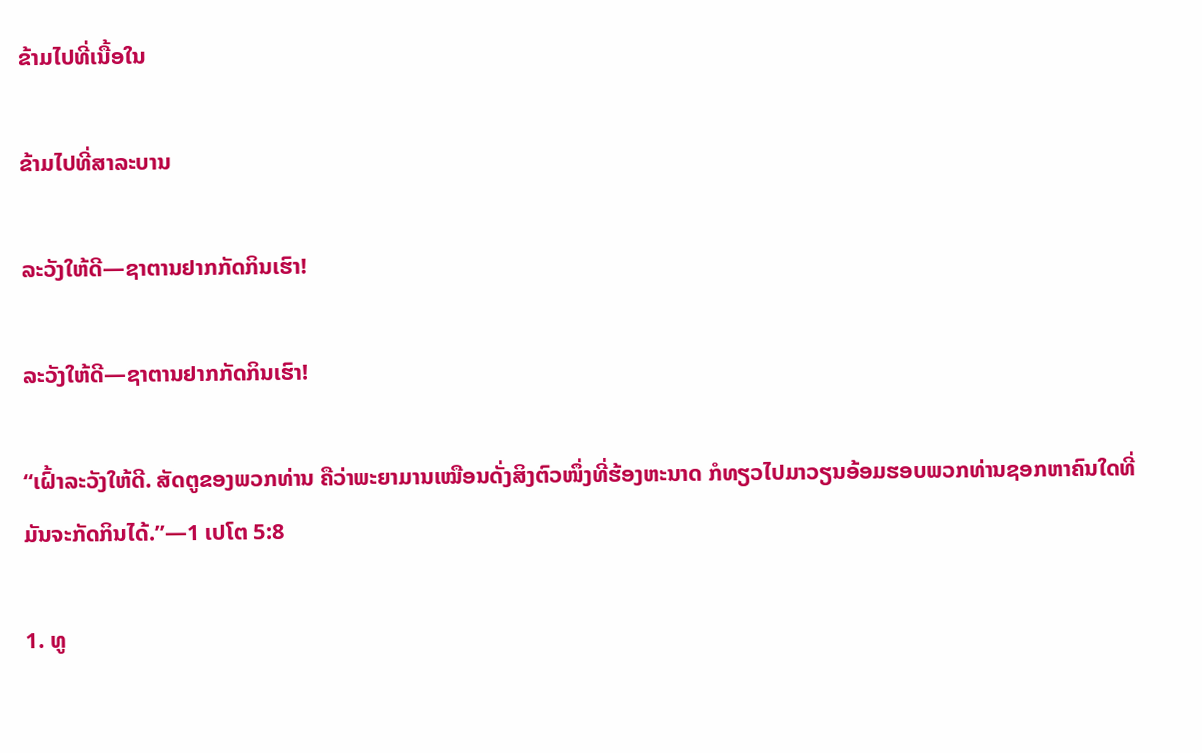ຂ້າມໄປທີ່ເນື້ອໃນ

ຂ້າມໄປທີ່ສາລະບານ

ລະວັງໃຫ້ດີ—ຊາຕານຢາກກັດກິນເຮົາ!

ລະວັງໃຫ້ດີ—ຊາຕານຢາກກັດກິນເຮົາ!

“ເຝົ້າລະວັງໃຫ້ດີ. ສັດຕູຂອງພວກທ່ານ ຄືວ່າພະຍາມານເໝືອນດັ່ງສິງຕົວໜຶ່ງທີ່ຮ້ອງຫະນາດ ກໍທຽວໄປມາວຽນອ້ອມຮອບພວກທ່ານຊອກຫາຄົນໃດທີ່ມັນຈະກັດກິນໄດ້.”—1 ເປໂຕ 5:8

1. ທູ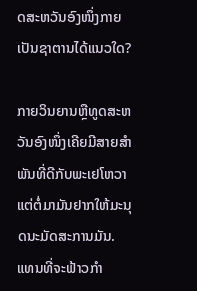ດສະຫວັນອົງໜຶ່ງກາຍເປັນຊາຕານໄດ້ແນວໃດ?

ກາຍວິນຍານຫຼືທູດສະຫວັນອົງໜຶ່ງເຄີຍມີສາຍສຳພັນທີ່ດີກັບພະເຢໂຫວາ ແຕ່ຕໍ່ມາມັນຢາກໃຫ້ມະນຸດນະມັດສະການມັນ. ແທນທີ່ຈະຟ້າວກຳ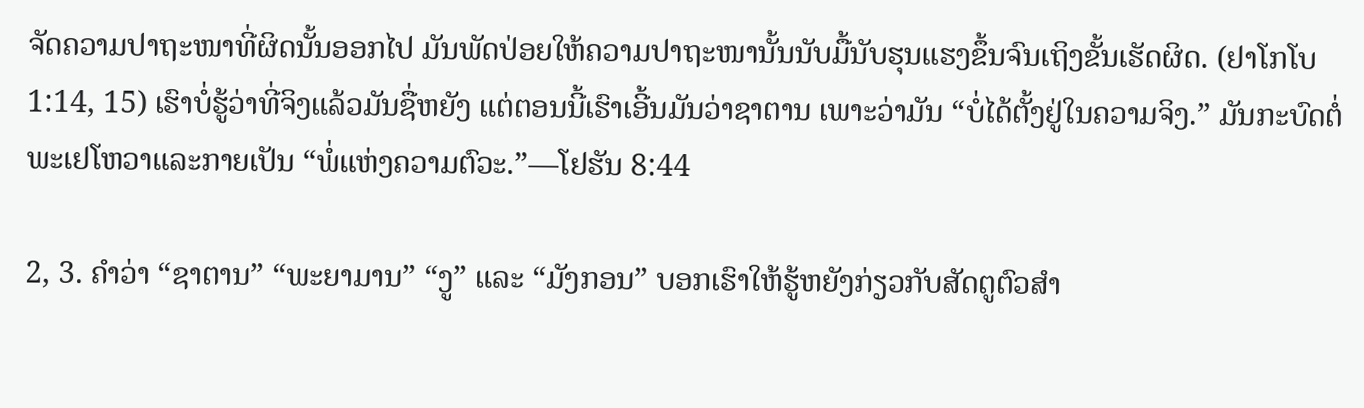ຈັດຄວາມປາຖະໜາທີ່ຜິດນັ້ນອອກໄປ ມັນພັດປ່ອຍໃຫ້ຄວາມປາຖະໜານັ້ນນັບມື້ນັບຮຸນແຮງຂຶ້ນຈົນເຖິງຂັ້ນເຮັດຜິດ. (ຢາໂກໂບ 1:14, 15) ເຮົາບໍ່ຮູ້ວ່າທີ່ຈິງແລ້ວມັນຊື່ຫຍັງ ແຕ່ຕອນນີ້ເຮົາເອີ້ນມັນວ່າຊາຕານ ເພາະວ່າມັນ “ບໍ່ໄດ້ຕັ້ງຢູ່ໃນຄວາມຈິງ.” ມັນກະບົດຕໍ່ພະເຢໂຫວາແລະກາຍເປັນ “ພໍ່ແຫ່ງຄວາມຕົວະ.”—ໂຢຮັນ 8:44

2, 3. ຄຳວ່າ “ຊາຕານ” “ພະຍາມານ” “ງູ” ແລະ “ມັງກອນ” ບອກເຮົາໃຫ້ຮູ້ຫຍັງກ່ຽວກັບສັດຕູຕົວສຳ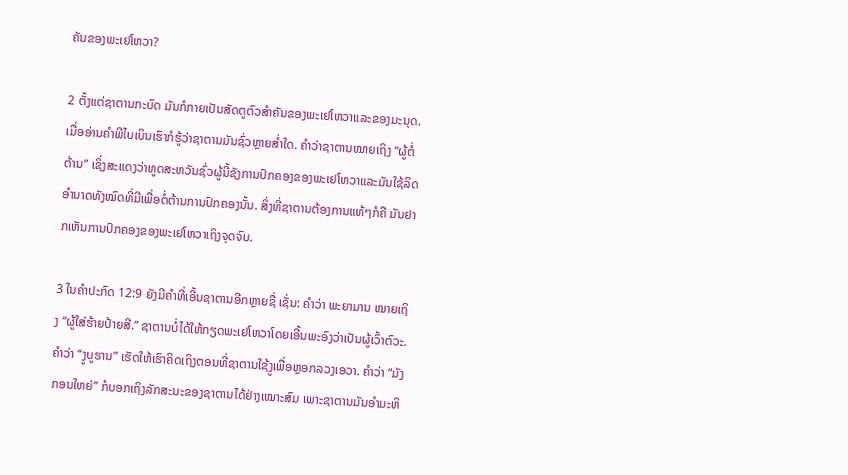ຄັນຂອງພະເຢໂຫວາ?

2 ຕັ້ງແຕ່ຊາຕານກະບົດ ມັນກໍກາຍເປັນສັດຕູຕົວສຳຄັນຂອງພະເຢໂຫວາແລະຂອງມະນຸດ. ເມື່ອອ່ານຄຳພີໄບເບິນເຮົາກໍຮູ້ວ່າຊາຕານມັນຊົ່ວຫຼາຍສໍ່າໃດ. ຄຳວ່າຊາຕານໝາຍເຖິງ “ຜູ້ຕໍ່ຕ້ານ” ເຊິ່ງສະແດງວ່າທູດສະຫວັນຊົ່ວຜູ້ນີ້ຊັງການປົກຄອງຂອງພະເຢໂຫວາແລະມັນໃຊ້ລິດອຳນາດທັງໝົດທີ່ມີເພື່ອຕໍ່ຕ້ານການປົກຄອງນັ້ນ. ສິ່ງທີ່ຊາຕານຕ້ອງການແທ້ໆກໍຄື ມັນຢາກເຫັນການປົກຄອງຂອງພະເຢໂຫວາເຖິງຈຸດຈົບ.

3 ໃນຄຳປະກົດ 12:9 ຍັງມີຄຳທີ່ເອີ້ນຊາຕານອີກຫຼາຍຊື່ ເຊັ່ນ: ຄຳວ່າ ພະຍາມານ ໝາຍເຖິງ “ຜູ້ໃສ່ຮ້າຍປ້າຍສີ.” ຊາຕານບໍ່ໄດ້ໃຫ້ກຽດພະເຢໂຫວາໂດຍເອີ້ນພະອົງວ່າເປັນຜູ້ເວົ້າຕົວະ. ຄຳວ່າ “ງູບູຮານ” ເຮັດໃຫ້ເຮົາຄິດເຖິງຕອນທີ່ຊາຕານໃຊ້ງູເພື່ອຫຼອກລວງເອວາ. ຄຳວ່າ “ມັງກອນໃຫຍ່” ກໍບອກເຖິງລັກສະນະຂອງຊາຕານໄດ້ຢ່າງເໝາະສົມ ເພາະຊາຕານມັນອຳມະຫິ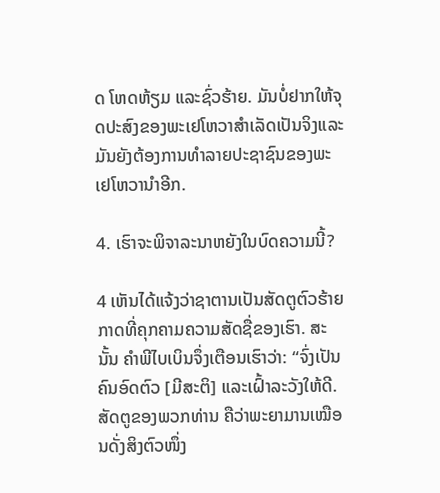ດ ໂຫດຫ້ຽມ ແລະຊົ່ວຮ້າຍ. ມັນບໍ່ຢາກໃຫ້ຈຸດປະສົງຂອງພະເຢໂຫວາສຳເລັດເປັນຈິງແລະມັນຍັງຕ້ອງການທຳລາຍປະຊາຊົນຂອງພະເຢໂຫວານຳອີກ.

4. ເຮົາຈະພິຈາລະນາຫຍັງໃນບົດຄວາມນີ້?

4 ເຫັນໄດ້ແຈ້ງວ່າຊາຕານເປັນສັດຕູຕົວຮ້າຍກາດທີ່ຄຸກຄາມຄວາມສັດຊື່ຂອງເຮົາ. ສະນັ້ນ ຄຳພີໄບເບິນຈຶ່ງເຕືອນເຮົາວ່າ: “ຈົ່ງເປັນຄົນອົດຕົວ [ມີສະຕິ] ແລະເຝົ້າລະວັງໃຫ້ດີ. ສັດຕູຂອງພວກທ່ານ ຄືວ່າພະຍາມານເໝືອນດັ່ງສິງຕົວໜຶ່ງ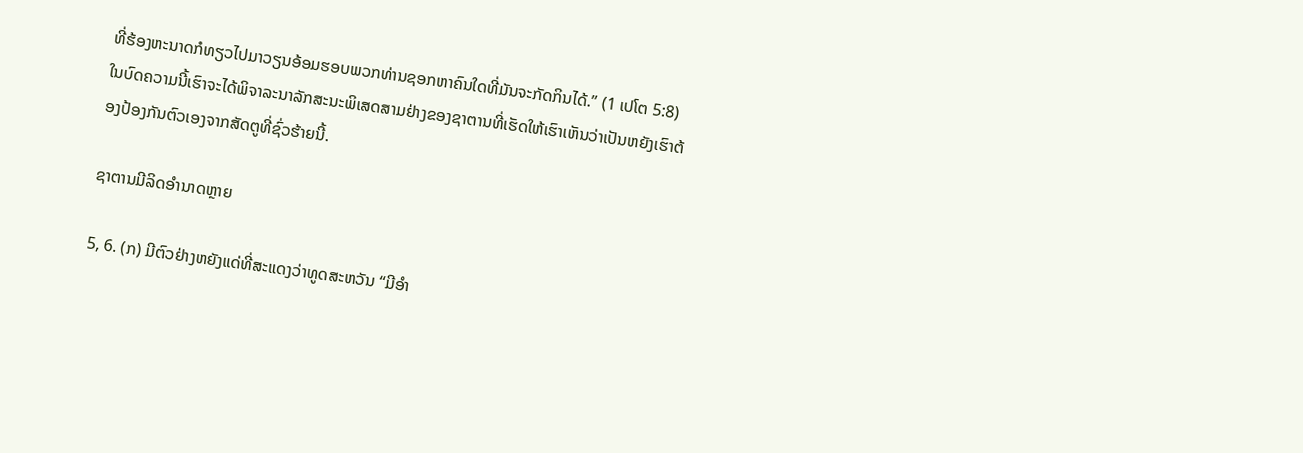ທີ່ຮ້ອງຫະນາດກໍທຽວໄປມາວຽນອ້ອມຮອບພວກທ່ານຊອກຫາຄົນໃດທີ່ມັນຈະກັດກິນໄດ້.” (1 ເປໂຕ 5:8) ໃນບົດຄວາມນີ້ເຮົາຈະໄດ້ພິຈາລະນາລັກສະນະພິເສດສາມຢ່າງຂອງຊາຕານທີ່ເຮັດໃຫ້ເຮົາເຫັນວ່າເປັນຫຍັງເຮົາຕ້ອງປ້ອງກັນຕົວເອງຈາກສັດຕູທີ່ຊົ່ວຮ້າຍນີ້.

ຊາຕານມີລິດອຳນາດຫຼາຍ

5, 6. (ກ) ມີຕົວຢ່າງຫຍັງແດ່ທີ່ສະແດງວ່າທູດສະຫວັນ “ມີອຳ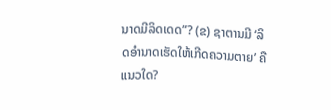ນາດມີລິດເດດ”? (ຂ) ຊາຕານມີ ‘ລິດອຳນາດເຮັດໃຫ້ເກີດຄວາມຕາຍ’ ຄືແນວໃດ?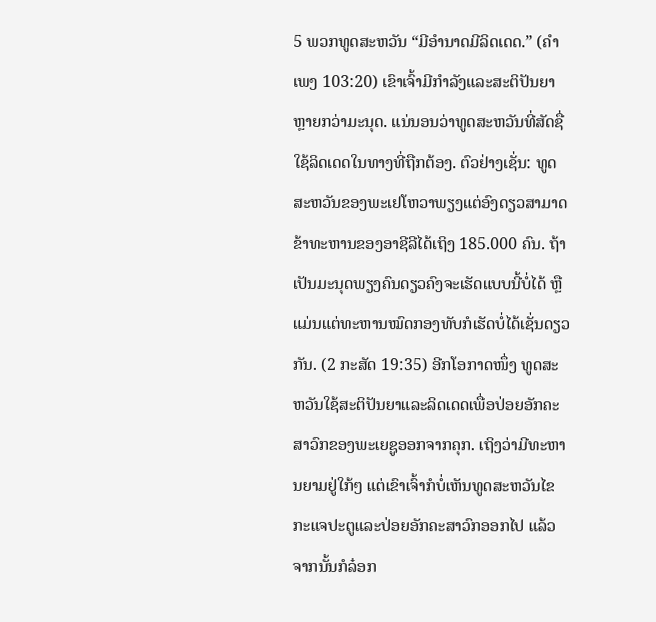5 ພວກທູດສະຫວັນ “ມີອຳນາດມີລິດເດດ.” (ຄຳເພງ 103:20) ເຂົາເຈົ້າມີກຳລັງແລະສະຕິປັນຍາຫຼາຍກວ່າມະນຸດ. ແນ່ນອນວ່າທູດສະຫວັນທີ່ສັດຊື່ໃຊ້ລິດເດດໃນທາງທີ່ຖືກຕ້ອງ. ຕົວຢ່າງເຊັ່ນ: ທູດສະຫວັນຂອງພະເຢໂຫວາພຽງແຕ່ອົງດຽວສາມາດຂ້າທະຫານຂອງອາຊີລີໄດ້ເຖິງ 185.000 ຄົນ. ຖ້າເປັນມະນຸດພຽງຄົນດຽວຄົງຈະເຮັດແບບນີ້ບໍ່ໄດ້ ຫຼືແມ່ນແຕ່ທະຫານໝົດກອງທັບກໍເຮັດບໍ່ໄດ້ເຊັ່ນດຽວກັນ. (2 ກະສັດ 19:35) ອີກໂອກາດໜຶ່ງ ທູດສະຫວັນໃຊ້ສະຕິປັນຍາແລະລິດເດດເພື່ອປ່ອຍອັກຄະສາວົກຂອງພະເຍຊູອອກຈາກຄຸກ. ເຖິງວ່າມີທະຫານຍາມຢູ່ໃກ້ໆ ແຕ່ເຂົາເຈົ້າກໍບໍ່ເຫັນທູດສະຫວັນໄຂກະແຈປະຕູແລະປ່ອຍອັກຄະສາວົກອອກໄປ ແລ້ວຈາກນັ້ນກໍລ໋ອກ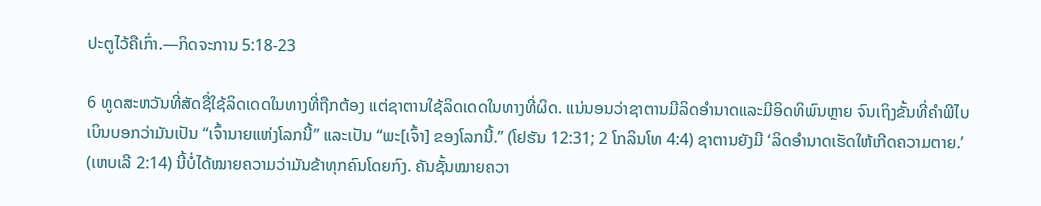ປະຕູໄວ້ຄືເກົ່າ.—ກິດຈະການ 5:18-23

6 ທູດສະຫວັນທີ່ສັດຊື່ໃຊ້ລິດເດດໃນທາງທີ່ຖືກຕ້ອງ ແຕ່ຊາຕານໃຊ້ລິດເດດໃນທາງທີ່ຜິດ. ແນ່ນອນວ່າຊາຕານມີລິດອຳນາດແລະມີອິດທິພົນຫຼາຍ ຈົນເຖິງຂັ້ນທີ່ຄຳພີໄບເບິນບອກວ່າມັນເປັນ “ເຈົ້ານາຍແຫ່ງໂລກນີ້” ແລະເປັນ “ພະ[ເຈົ້າ] ຂອງໂລກນີ້.” (ໂຢຮັນ 12:31; 2 ໂກລິນໂທ 4:4) ຊາຕານຍັງມີ ‘ລິດອຳນາດເຮັດໃຫ້ເກີດຄວາມຕາຍ.’ (ເຫບເລີ 2:14) ນີ້ບໍ່ໄດ້ໝາຍຄວາມວ່າມັນຂ້າທຸກຄົນໂດຍກົງ. ຄັນຊັ້ນໝາຍຄວາ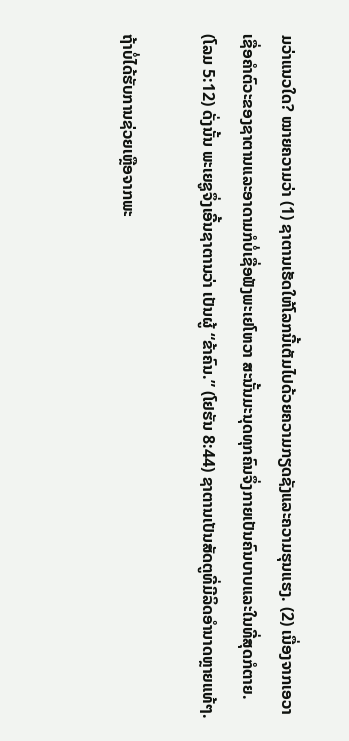ມວ່າແນວໃດ? ໝາຍຄວາມວ່າ (1) ຊາຕານເຮັດໃຫ້ໂລກນີ້ເຕັມໄປດ້ວຍຄວາມກຽດຊັງແລະຄວາມຮຸນແຮງ. (2) ເນື່ອງຈາກເອວາເຊື່ອຄຳຕົວະຂອງຊາຕານແລະອາດາມກໍບໍ່ເຊື່ອຟັງພະເຢໂຫວາ ສະນັ້ນມະນຸດທຸກຄົນຈຶ່ງກາຍເປັນຄົນບາບແລະໃນທີ່ສຸດກໍຕາຍ. (ໂລມ 5:12) ດັ່ງນັ້ນ ພະເຍຊູຈຶ່ງເອີ້ນຊາຕານວ່າ ເປັນຜູ້ “ຂ້າຄົນ.” (ໂຢຮັນ 8:44) ຊາຕານເປັນສັດຕູທີ່ມີລິດອຳນາດຫຼາຍແທ້ໆ.

ຖ້າບໍ່ໄດ້ຮັບການຊ່ວຍເຫຼືອຈາກພະ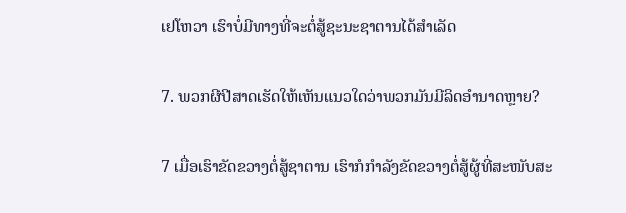ເຢໂຫວາ ເຮົາບໍ່ມີທາງທີ່ຈະຕໍ່ສູ້ຊະນະຊາຕານໄດ້ສຳເລັດ

7. ພວກຜີປີສາດເຮັດໃຫ້ເຫັນແນວໃດວ່າພວກມັນມີລິດອຳນາດຫຼາຍ?

7 ເມື່ອເຮົາຂັດຂວາງຕໍ່ສູ້ຊາຕານ ເຮົາກໍກຳລັງຂັດຂວາງຕໍ່ສູ້ຜູ້ທີ່ສະໜັບສະ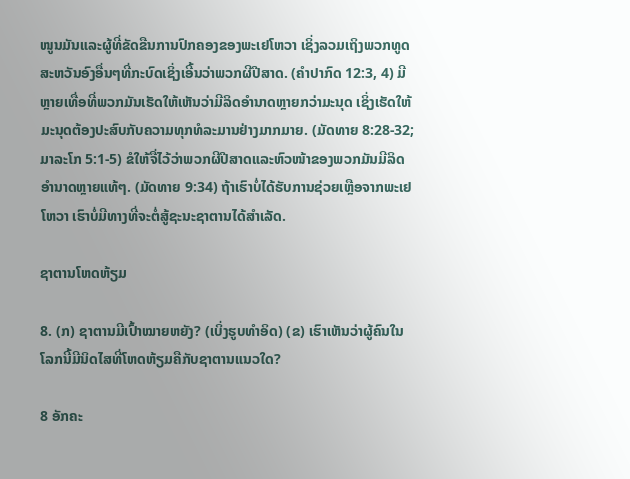ໜູນມັນແລະຜູ້ທີ່ຂັດຂືນການປົກຄອງຂອງພະເຢໂຫວາ ເຊິ່ງລວມເຖິງພວກທູດສະຫວັນອົງອື່ນໆທີ່ກະບົດເຊິ່ງເອີ້ນວ່າພວກຜີປີສາດ. (ຄຳປາກົດ 12:3, 4) ມີຫຼາຍເທື່ອທີ່ພວກມັນເຮັດໃຫ້ເຫັນວ່າມີລິດອຳນາດຫຼາຍກວ່າມະນຸດ ເຊິ່ງເຮັດໃຫ້ມະນຸດຕ້ອງປະສົບກັບຄວາມທຸກທໍລະມານຢ່າງມາກມາຍ. (ມັດທາຍ 8:28-32; ມາລະໂກ 5:1-5) ຂໍໃຫ້ຈື່ໄວ້ວ່າພວກຜີປີສາດແລະຫົວໜ້າຂອງພວກມັນມີລິດອຳນາດຫຼາຍແທ້ໆ. (ມັດທາຍ 9:34) ຖ້າເຮົາບໍ່ໄດ້ຮັບການຊ່ວຍເຫຼືອຈາກພະເຢໂຫວາ ເຮົາບໍ່ມີທາງທີ່ຈະຕໍ່ສູ້ຊະນະຊາຕານໄດ້ສຳເລັດ.

ຊາຕານໂຫດຫ້ຽມ

8. (ກ) ຊາຕານມີເປົ້າໝາຍຫຍັງ? (ເບິ່ງຮູບທຳອິດ) (ຂ) ເຮົາເຫັນວ່າຜູ້ຄົນໃນໂລກນີ້ມີນິດໄສທີ່ໂຫດຫ້ຽມຄືກັບຊາຕານແນວໃດ?

8 ອັກຄະ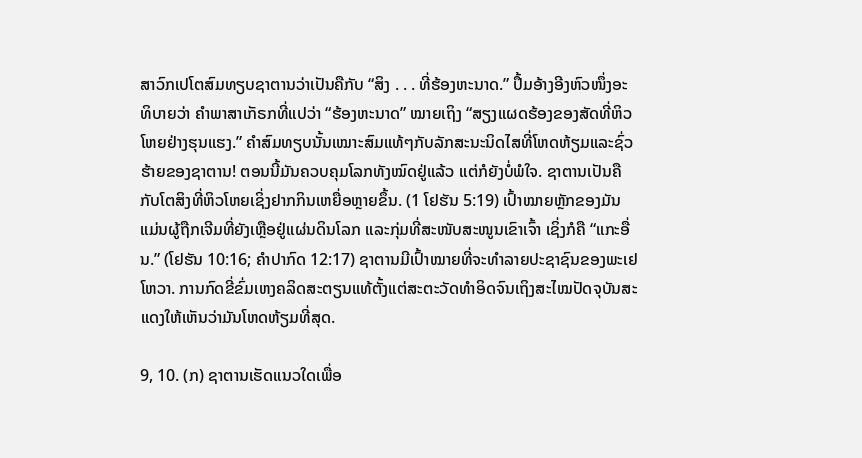ສາວົກເປໂຕສົມທຽບຊາຕານວ່າເປັນຄືກັບ “ສິງ . . . ທີ່ຮ້ອງຫະນາດ.” ປຶ້ມອ້າງອີງຫົວໜຶ່ງອະທິບາຍວ່າ ຄຳພາສາເກັຣກທີ່ແປວ່າ “ຮ້ອງຫະນາດ” ໝາຍເຖິງ “ສຽງແຜດຮ້ອງຂອງສັດທີ່ຫິວໂຫຍຢ່າງຮຸນແຮງ.” ຄຳສົມທຽບນັ້ນເໝາະສົມແທ້ໆກັບລັກສະນະນິດໄສທີ່ໂຫດຫ້ຽມແລະຊົ່ວຮ້າຍຂອງຊາຕານ! ຕອນນີ້ມັນຄວບຄຸມໂລກທັງໝົດຢູ່ແລ້ວ ແຕ່ກໍຍັງບໍ່ພໍໃຈ. ຊາຕານເປັນຄືກັບໂຕສິງທີ່ຫິວໂຫຍເຊິ່ງຢາກກິນເຫຍື່ອຫຼາຍຂຶ້ນ. (1 ໂຢຮັນ 5:19) ເປົ້າໝາຍຫຼັກຂອງມັນແມ່ນຜູ້ຖືກເຈີມທີ່ຍັງເຫຼືອຢູ່ແຜ່ນດິນໂລກ ແລະກຸ່ມທີ່ສະໜັບສະໜູນເຂົາເຈົ້າ ເຊິ່ງກໍຄື “ແກະອື່ນ.” (ໂຢຮັນ 10:16; ຄຳປາກົດ 12:17) ຊາຕານມີເປົ້າໝາຍທີ່ຈະທຳລາຍປະຊາຊົນຂອງພະເຢໂຫວາ. ການກົດຂີ່ຂົ່ມເຫງຄລິດສະຕຽນແທ້ຕັ້ງແຕ່ສະຕະວັດທຳອິດຈົນເຖິງສະໄໝປັດຈຸບັນສະແດງໃຫ້ເຫັນວ່າມັນໂຫດຫ້ຽມທີ່ສຸດ.

9, 10. (ກ) ຊາຕານເຮັດແນວໃດເພື່ອ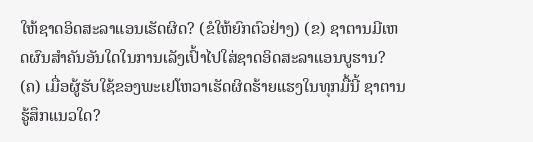ໃຫ້ຊາດອິດສະລາແອນເຮັດຜິດ? (ຂໍໃຫ້ຍົກຕົວຢ່າງ) (ຂ) ຊາຕານມີເຫດຜົນສຳຄັນອັນໃດໃນການເລັງເປົ້າໄປໃສ່ຊາດອິດສະລາແອນບູຮານ? (ຄ) ເມື່ອຜູ້ຮັບໃຊ້ຂອງພະເຢໂຫວາເຮັດຜິດຮ້າຍແຮງໃນທຸກມື້ນີ້ ຊາຕານຮູ້ສຶກແນວໃດ?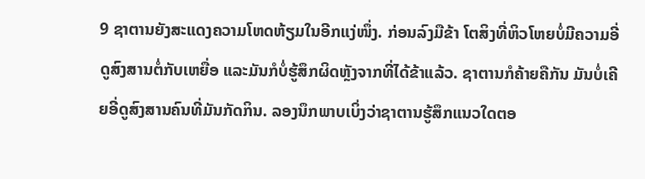9 ຊາຕານຍັງສະແດງຄວາມໂຫດຫ້ຽມໃນອີກແງ່ໜຶ່ງ. ກ່ອນລົງມືຂ້າ ໂຕສິງທີ່ຫິວໂຫຍບໍ່ມີຄວາມອີ່ດູສົງສານຕໍ່ກັບເຫຍື່ອ ແລະມັນກໍບໍ່ຮູ້ສຶກຜິດຫຼັງຈາກທີ່ໄດ້ຂ້າແລ້ວ. ຊາຕານກໍຄ້າຍຄືກັນ ມັນບໍ່ເຄີຍອີ່ດູສົງສານຄົນທີ່ມັນກັດກິນ. ລອງນຶກພາບເບິ່ງວ່າຊາຕານຮູ້ສຶກແນວໃດຕອ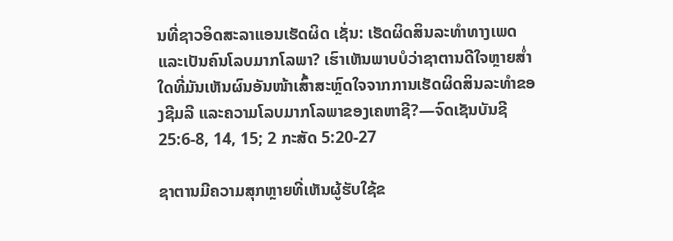ນທີ່ຊາວອິດສະລາແອນເຮັດຜິດ ເຊັ່ນ: ເຮັດຜິດສິນລະທຳທາງເພດແລະເປັນຄົນໂລບມາກໂລພາ? ເຮົາເຫັນພາບບໍວ່າຊາຕານດີໃຈຫຼາຍສໍ່າໃດທີ່ມັນເຫັນຜົນອັນໜ້າເສົ້າສະຫຼົດໃຈຈາກການເຮັດຜິດສິນລະທຳຂອງຊີມລີ ແລະຄວາມໂລບມາກໂລພາຂອງເຄຫາຊີ?—ຈົດເຊັນບັນຊີ 25:6-8, 14, 15; 2 ກະສັດ 5:20-27

ຊາຕານມີຄວາມສຸກຫຼາຍທີ່ເຫັນຜູ້ຮັບໃຊ້ຂ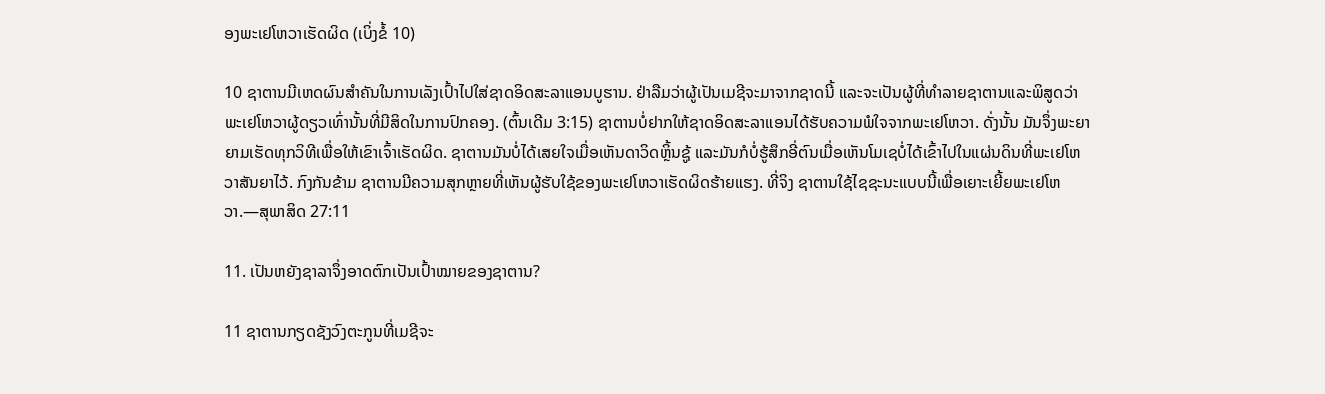ອງພະເຢໂຫວາເຮັດຜິດ (ເບິ່ງຂໍ້ 10)

10 ຊາຕານມີເຫດຜົນສຳຄັນໃນການເລັງເປົ້າໄປໃສ່ຊາດອິດສະລາແອນບູຮານ. ຢ່າລືມວ່າຜູ້ເປັນເມຊີຈະມາຈາກຊາດນີ້ ແລະຈະເປັນຜູ້ທີ່ທຳລາຍຊາຕານແລະພິສູດວ່າພະເຢໂຫວາຜູ້ດຽວເທົ່ານັ້ນທີ່ມີສິດໃນການປົກຄອງ. (ຕົ້ນເດີມ 3:15) ຊາຕານບໍ່ຢາກໃຫ້ຊາດອິດສະລາແອນໄດ້ຮັບຄວາມພໍໃຈຈາກພະເຢໂຫວາ. ດັ່ງນັ້ນ ມັນຈຶ່ງພະຍາຍາມເຮັດທຸກວິທີເພື່ອໃຫ້ເຂົາເຈົ້າເຮັດຜິດ. ຊາຕານມັນບໍ່ໄດ້ເສຍໃຈເມື່ອເຫັນດາວິດຫຼິ້ນຊູ້ ແລະມັນກໍບໍ່ຮູ້ສຶກອີ່ຕົນເມື່ອເຫັນໂມເຊບໍ່ໄດ້ເຂົ້າໄປໃນແຜ່ນດິນທີ່ພະເຢໂຫວາສັນຍາໄວ້. ກົງກັນຂ້າມ ຊາຕານມີຄວາມສຸກຫຼາຍທີ່ເຫັນຜູ້ຮັບໃຊ້ຂອງພະເຢໂຫວາເຮັດຜິດຮ້າຍແຮງ. ທີ່ຈິງ ຊາຕານໃຊ້ໄຊຊະນະແບບນີ້ເພື່ອເຍາະເຍີ້ຍພະເຢໂຫວາ.—ສຸພາສິດ 27:11

11. ເປັນຫຍັງຊາລາຈຶ່ງອາດຕົກເປັນເປົ້າໝາຍຂອງຊາຕານ?

11 ຊາຕານກຽດຊັງວົງຕະກູນທີ່ເມຊີຈະ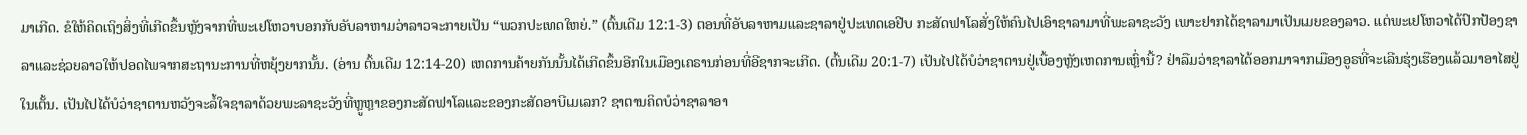ມາເກີດ. ຂໍໃຫ້ຄິດເຖິງສິ່ງທີ່ເກີດຂຶ້ນຫຼັງຈາກທີ່ພະເຢໂຫວາບອກກັບອັບລາຫາມວ່າລາວຈະກາຍເປັນ “ພວກປະເທດໃຫຍ່.” (ຕົ້ນເດີມ 12:1-3) ຕອນທີ່ອັບລາຫາມແລະຊາລາຢູ່ປະເທດເອຢີບ ກະສັດຟາໂລສັ່ງໃຫ້ຄົນໄປເອົາຊາລາມາທີ່ພະລາຊະວັງ ເພາະຢາກໄດ້ຊາລາມາເປັນເມຍຂອງລາວ. ແຕ່ພະເຢໂຫວາໄດ້ປົກປ້ອງຊາລາແລະຊ່ວຍລາວໃຫ້ປອດໄພຈາກສະຖານະການທີ່ຫຍຸ້ງຍາກນັ້ນ. (ອ່ານ ຕົ້ນເດີມ 12:14-20) ເຫດການຄ້າຍກັນນັ້ນໄດ້ເກີດຂຶ້ນອີກໃນເມືອງເຄຣານກ່ອນທີ່ອີຊາກຈະເກີດ. (ຕົ້ນເດີມ 20:1-7) ເປັນໄປໄດ້ບໍວ່າຊາຕານຢູ່ເບື້ອງຫຼັງເຫດການເຫຼົ່ານີ້? ຢ່າລືມວ່າຊາລາໄດ້ອອກມາຈາກເມືອງອູຣທີ່ຈະເລີນຮຸ່ງເຮືອງແລ້ວມາອາໄສຢູ່ໃນເຕັ້ນ. ເປັນໄປໄດ້ບໍວ່າຊາຕານຫວັງຈະລໍ້ໃຈຊາລາດ້ວຍພະລາຊະວັງທີ່ຫຼູຫຼາຂອງກະສັດຟາໂລແລະຂອງກະສັດອາບີເມເລກ? ຊາຕານຄິດບໍວ່າຊາລາອາ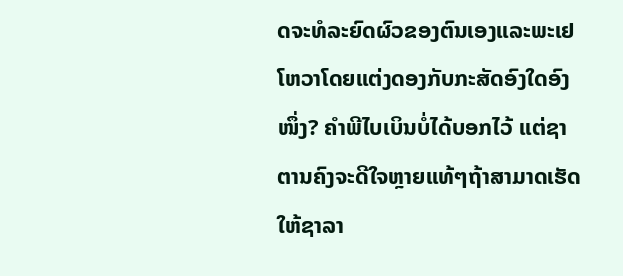ດຈະທໍລະຍົດຜົວຂອງຕົນເອງແລະພະເຢໂຫວາໂດຍແຕ່ງດອງກັບກະສັດອົງໃດອົງໜຶ່ງ? ຄຳພີໄບເບິນບໍ່ໄດ້ບອກໄວ້ ແຕ່ຊາຕານຄົງຈະດີໃຈຫຼາຍແທ້ໆຖ້າສາມາດເຮັດໃຫ້ຊາລາ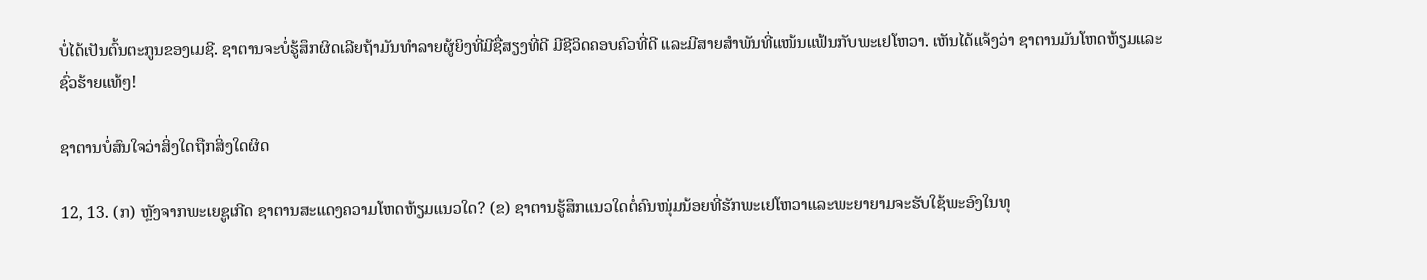ບໍ່ໄດ້ເປັນຕົ້ນຕະກູນຂອງເມຊີ. ຊາຕານຈະບໍ່ຮູ້ສຶກຜິດເລີຍຖ້າມັນທຳລາຍຜູ້ຍິງທີ່ມີຊື່ສຽງທີ່ດີ ມີຊີວິດຄອບຄົວທີ່ດີ ແລະມີສາຍສຳພັນທີ່ແໜ້ນແຟ້ນກັບພະເຢໂຫວາ. ເຫັນໄດ້ແຈ້ງວ່າ ຊາຕານມັນໂຫດຫ້ຽມແລະຊົ່ວຮ້າຍແທ້ໆ!

ຊາຕານບໍ່ສົນໃຈວ່າສິ່ງໃດຖືກສິ່ງໃດຜິດ

12, 13. (ກ) ຫຼັງຈາກພະເຍຊູເກີດ ຊາຕານສະແດງຄວາມໂຫດຫ້ຽມແນວໃດ? (ຂ) ຊາຕານຮູ້ສຶກແນວໃດຕໍ່ຄົນໜຸ່ມນ້ອຍທີ່ຮັກພະເຢໂຫວາແລະພະຍາຍາມຈະຮັບໃຊ້ພະອົງໃນທຸ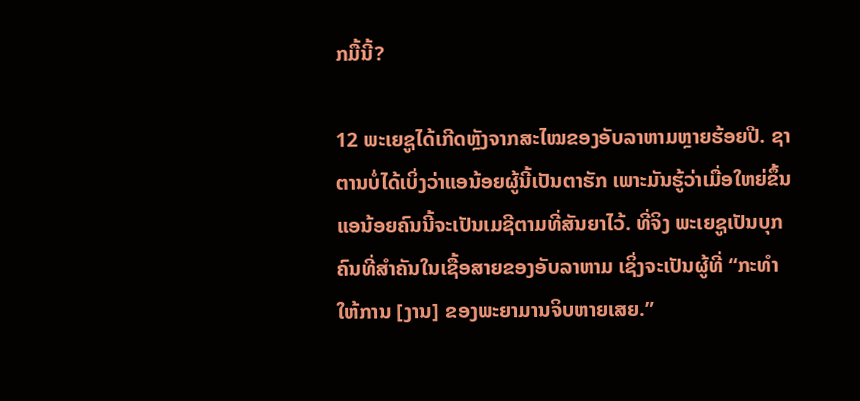ກມື້ນີ້?

12 ພະເຍຊູໄດ້ເກີດຫຼັງຈາກສະໄໝຂອງອັບລາຫາມຫຼາຍຮ້ອຍປີ. ຊາຕານບໍ່ໄດ້ເບິ່ງວ່າແອນ້ອຍຜູ້ນີ້ເປັນຕາຮັກ ເພາະມັນຮູ້ວ່າເມື່ອໃຫຍ່ຂຶ້ນແອນ້ອຍຄົນນີ້ຈະເປັນເມຊີຕາມທີ່ສັນຍາໄວ້. ທີ່ຈິງ ພະເຍຊູເປັນບຸກຄົນທີ່ສຳຄັນໃນເຊື້ອສາຍຂອງອັບລາຫາມ ເຊິ່ງຈະເປັນຜູ້ທີ່ “ກະທຳໃຫ້ການ [ງານ] ຂອງພະຍາມານຈິບຫາຍເສຍ.”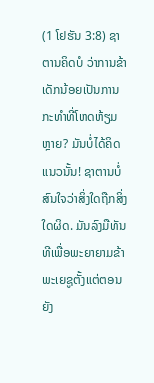(1 ໂຢຮັນ 3:8) ຊາຕານຄິດບໍ ວ່າການຂ້າເດັກນ້ອຍເປັນການກະທຳທີ່ໂຫດຫ້ຽມຫຼາຍ? ມັນບໍ່ໄດ້ຄິດແນວນັ້ນ! ຊາຕານບໍ່ສົນໃຈວ່າສິ່ງໃດຖືກສິ່ງໃດຜິດ. ມັນລົງມືທັນທີເພື່ອພະຍາຍາມຂ້າພະເຍຊູຕັ້ງແຕ່ຕອນຍັງ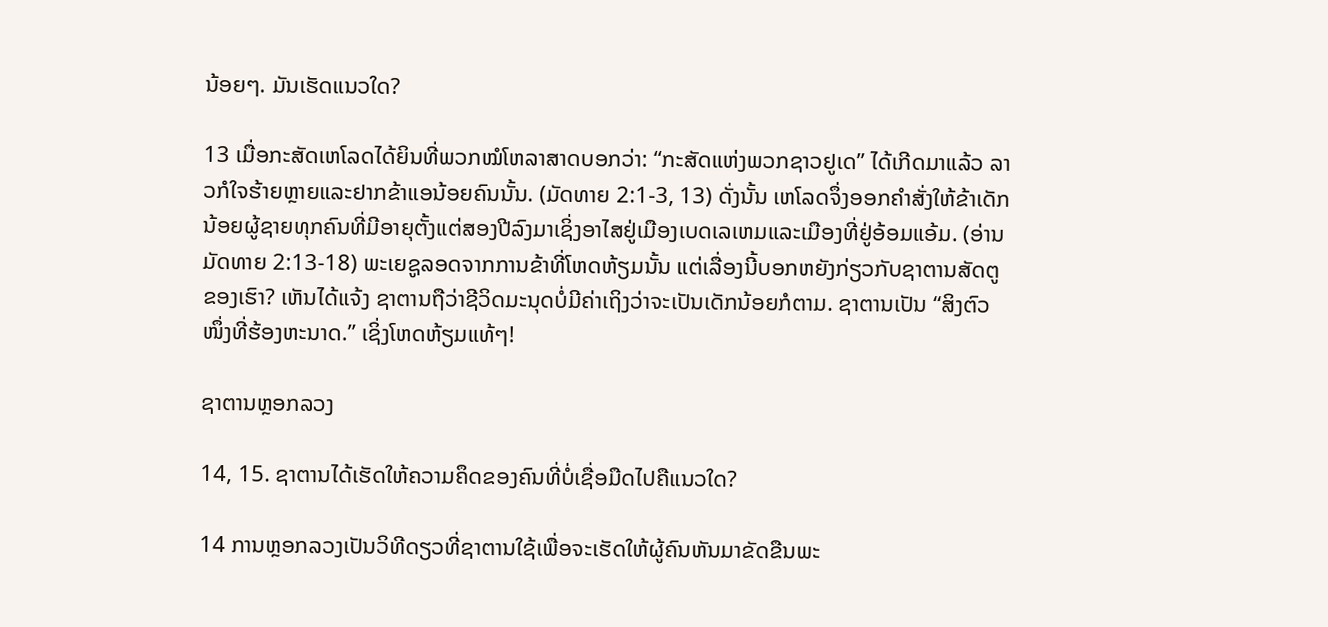ນ້ອຍໆ. ມັນເຮັດແນວໃດ?

13 ເມື່ອກະສັດເຫໂລດໄດ້ຍິນທີ່ພວກໝໍໂຫລາສາດບອກວ່າ: “ກະສັດແຫ່ງພວກຊາວຢູເດ” ໄດ້ເກີດມາແລ້ວ ລາວກໍໃຈຮ້າຍຫຼາຍແລະຢາກຂ້າແອນ້ອຍຄົນນັ້ນ. (ມັດທາຍ 2:1-3, 13) ດັ່ງນັ້ນ ເຫໂລດຈຶ່ງອອກຄຳສັ່ງໃຫ້ຂ້າເດັກນ້ອຍຜູ້ຊາຍທຸກຄົນທີ່ມີອາຍຸຕັ້ງແຕ່ສອງປີລົງມາເຊິ່ງອາໄສຢູ່ເມືອງເບດເລເຫມແລະເມືອງທີ່ຢູ່ອ້ອມແອ້ມ. (ອ່ານ ມັດທາຍ 2:13-18) ພະເຍຊູລອດຈາກການຂ້າທີ່ໂຫດຫ້ຽມນັ້ນ ແຕ່ເລື່ອງນີ້ບອກຫຍັງກ່ຽວກັບຊາຕານສັດຕູຂອງເຮົາ? ເຫັນໄດ້ແຈ້ງ ຊາຕານຖືວ່າຊີວິດມະນຸດບໍ່ມີຄ່າເຖິງວ່າຈະເປັນເດັກນ້ອຍກໍຕາມ. ຊາຕານເປັນ “ສິງຕົວໜຶ່ງທີ່ຮ້ອງຫະນາດ.” ເຊິ່ງໂຫດຫ້ຽມແທ້ໆ!

ຊາຕານຫຼອກລວງ

14, 15. ຊາຕານໄດ້ເຮັດໃຫ້ຄວາມຄຶດຂອງຄົນທີ່ບໍ່ເຊື່ອມືດໄປຄືແນວໃດ?

14 ການຫຼອກລວງເປັນວິທີດຽວທີ່ຊາຕານໃຊ້ເພື່ອຈະເຮັດໃຫ້ຜູ້ຄົນຫັນມາຂັດຂືນພະ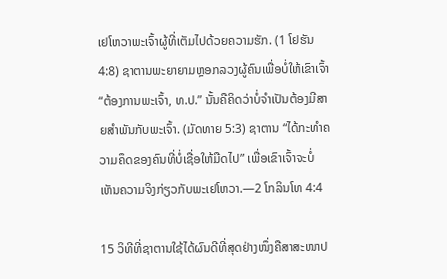ເຢໂຫວາພະເຈົ້າຜູ້ທີ່ເຕັມໄປດ້ວຍຄວາມຮັກ. (1 ໂຢຮັນ 4:8) ຊາຕານພະຍາຍາມຫຼອກລວງຜູ້ຄົນເພື່ອບໍ່ໃຫ້ເຂົາເຈົ້າ “ຕ້ອງການພະເຈົ້າ, ທ.ປ.” ນັ້ນຄືຄິດວ່າບໍ່ຈຳເປັນຕ້ອງມີສາຍສຳພັນກັບພະເຈົ້າ. (ມັດທາຍ 5:3) ຊາຕານ “ໄດ້ກະທຳຄວາມຄຶດຂອງຄົນທີ່ບໍ່ເຊື່ອໃຫ້ມືດໄປ” ເພື່ອເຂົາເຈົ້າຈະບໍ່ເຫັນຄວາມຈິງກ່ຽວກັບພະເຢໂຫວາ.—2 ໂກລິນໂທ 4:4

15 ວິທີທີ່ຊາຕານໃຊ້ໄດ້ຜົນດີທີ່ສຸດຢ່າງໜຶ່ງຄືສາສະໜາປ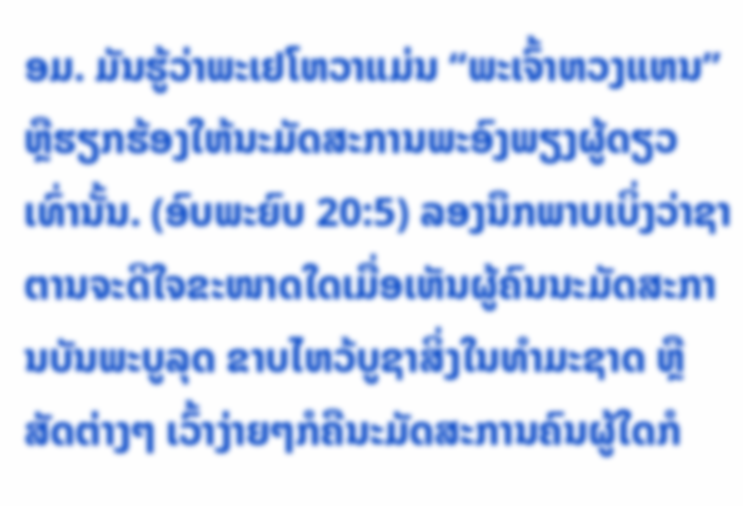ອມ. ມັນຮູ້ວ່າພະເຢໂຫວາແມ່ນ “ພະເຈົ້າຫວງແຫນ” ຫຼືຮຽກຮ້ອງໃຫ້ນະມັດສະການພະອົງພຽງຜູ້ດຽວເທົ່ານັ້ນ. (ອົບພະຍົບ 20:5) ລອງນຶກພາບເບິ່ງວ່າຊາຕານຈະດີໃຈຂະໜາດໃດເມື່ອເຫັນຜູ້ຄົນນະມັດສະການບັນພະບູລຸດ ຂາບໄຫວ້ບູຊາສິ່ງໃນທຳມະຊາດ ຫຼືສັດຕ່າງໆ ເວົ້າງ່າຍໆກໍຄືນະມັດສະການຄົນຜູ້ໃດກໍ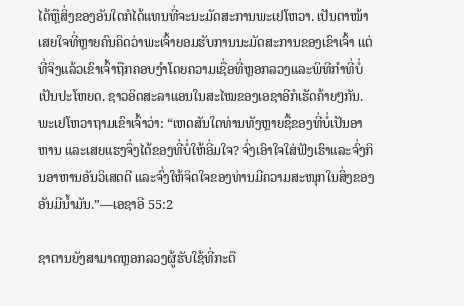ໄດ້ຫຼືສິ່ງຂອງອັນໃດກໍໄດ້ແທນທີ່ຈະນະມັດສະການພະເຢໂຫວາ. ເປັນຕາໜ້າເສຍໃຈທີ່ຫຼາຍຄົນຄິດວ່າພະເຈົ້າຍອມຮັບການນະມັດສະການຂອງເຂົາເຈົ້າ ແຕ່ທີ່ຈິງແລ້ວເຂົາເຈົ້າຖືກຄອບງຳໂດຍຄວາມເຊື່ອທີ່ຫຼອກລວງແລະພິທີກຳທີ່ບໍ່ເປັນປະໂຫຍດ. ຊາວອິດສະລາແອນໃນສະໄໝຂອງເອຊາອີກໍເຮັດຄ້າຍໆກັນ. ພະເຢໂຫວາຖາມເຂົາເຈົ້າວ່າ: “ເຫດສັນໃດທ່ານທັງຫຼາຍຊື້ຂອງທີ່ບໍ່ເປັນອາຫານ ແລະເສຍແຮງຈຶ່ງໄດ້ຂອງທີ່ບໍ່ໃຫ້ອີ່ມໃຈ? ຈົ່ງເອົາໃຈໃສ່ຟັງເຮົາແລະຈົ່ງກິນອາຫານອັນວິເສດດີ ແລະຈົ່ງໃຫ້ຈິດໃຈຂອງທ່ານມີຄວາມສະໜຸກໃນສິ່ງຂອງອັນມີນໍ້າມັນ.”—ເອຊາອີ 55:2

ຊາຕານຍັງສາມາດຫຼອກລວງຜູ້ຮັບໃຊ້ທີ່ກະຕື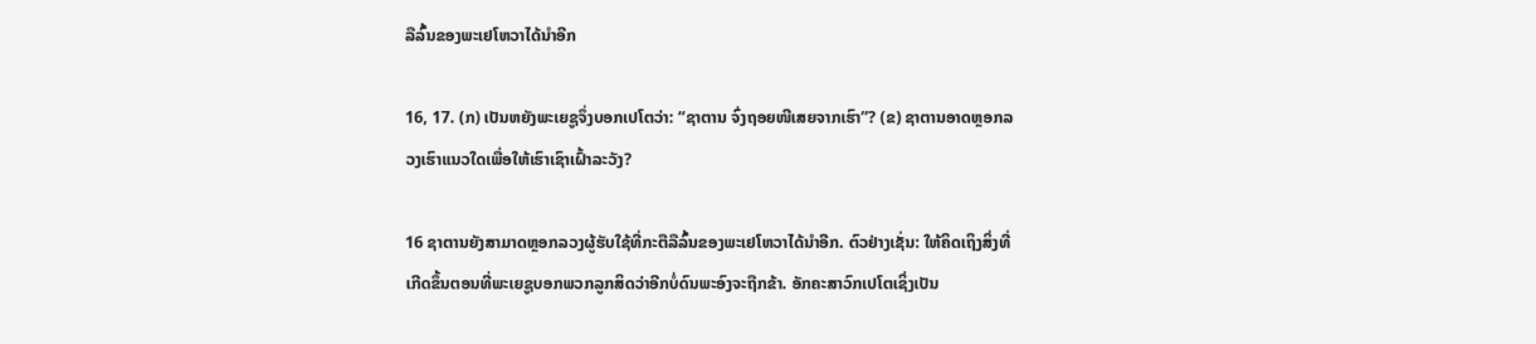ລືລົ້ນຂອງພະເຢໂຫວາໄດ້ນຳອີກ

16, 17. (ກ) ເປັນຫຍັງພະເຍຊູຈຶ່ງບອກເປໂຕວ່າ: “ຊາຕານ ຈົ່ງຖອຍໜີເສຍຈາກເຮົາ”? (ຂ) ຊາຕານອາດຫຼອກລວງເຮົາແນວໃດເພື່ອໃຫ້ເຮົາເຊົາເຝົ້າລະວັງ?

16 ຊາຕານຍັງສາມາດຫຼອກລວງຜູ້ຮັບໃຊ້ທີ່ກະຕືລືລົ້ນຂອງພະເຢໂຫວາໄດ້ນຳອີກ. ຕົວຢ່າງເຊັ່ນ: ໃຫ້ຄິດເຖິງສິ່ງທີ່ເກີດຂຶ້ນຕອນທີ່ພະເຍຊູບອກພວກລູກສິດວ່າອີກບໍ່ດົນພະອົງຈະຖືກຂ້າ. ອັກຄະສາວົກເປໂຕເຊິ່ງເປັນ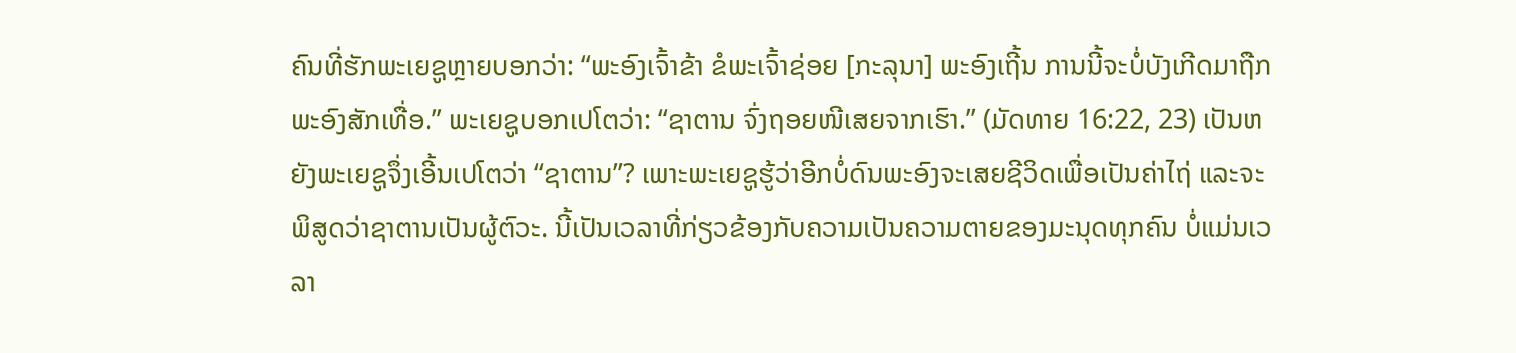ຄົນທີ່ຮັກພະເຍຊູຫຼາຍບອກວ່າ: “ພະອົງເຈົ້າຂ້າ ຂໍພະເຈົ້າຊ່ອຍ [ກະລຸນາ] ພະອົງເຖີ້ນ ການນີ້ຈະບໍ່ບັງເກີດມາຖືກພະອົງສັກເທື່ອ.” ພະເຍຊູບອກເປໂຕວ່າ: “ຊາຕານ ຈົ່ງຖອຍໜີເສຍຈາກເຮົາ.” (ມັດທາຍ 16:22, 23) ເປັນຫຍັງພະເຍຊູຈຶ່ງເອີ້ນເປໂຕວ່າ “ຊາຕານ”? ເພາະພະເຍຊູຮູ້ວ່າອີກບໍ່ດົນພະອົງຈະເສຍຊີວິດເພື່ອເປັນຄ່າໄຖ່ ແລະຈະພິສູດວ່າຊາຕານເປັນຜູ້ຕົວະ. ນີ້ເປັນເວລາທີ່ກ່ຽວຂ້ອງກັບຄວາມເປັນຄວາມຕາຍຂອງມະນຸດທຸກຄົນ ບໍ່ແມ່ນເວລາ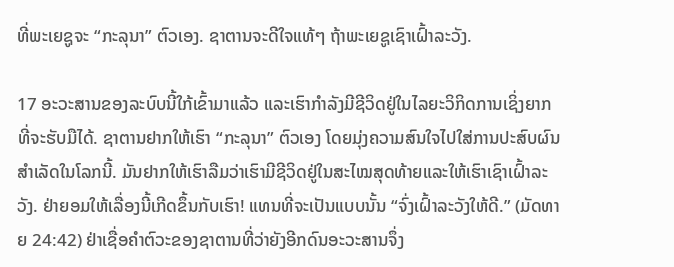ທີ່ພະເຍຊູຈະ “ກະລຸນາ” ຕົວເອງ. ຊາຕານຈະດີໃຈແທ້ໆ ຖ້າພະເຍຊູເຊົາເຝົ້າລະວັງ.

17 ອະວະສານຂອງລະບົບນີ້ໃກ້ເຂົ້າມາແລ້ວ ແລະເຮົາກຳລັງມີຊີວິດຢູ່ໃນໄລຍະວິກິດການເຊິ່ງຍາກທີ່ຈະຮັບມືໄດ້. ຊາຕານຢາກໃຫ້ເຮົາ “ກະລຸນາ” ຕົວເອງ ໂດຍມຸ່ງຄວາມສົນໃຈໄປໃສ່ການປະສົບຜົນສຳເລັດໃນໂລກນີ້. ມັນຢາກໃຫ້ເຮົາລືມວ່າເຮົາມີຊີວິດຢູ່ໃນສະໄໝສຸດທ້າຍແລະໃຫ້ເຮົາເຊົາເຝົ້າລະວັງ. ຢ່າຍອມໃຫ້ເລື່ອງນີ້ເກີດຂຶ້ນກັບເຮົາ! ແທນທີ່ຈະເປັນແບບນັ້ນ “ຈົ່ງເຝົ້າລະວັງໃຫ້ດີ.” (ມັດທາຍ 24:42) ຢ່າເຊື່ອຄຳຕົວະຂອງຊາຕານທີ່ວ່າຍັງອີກດົນອະວະສານຈຶ່ງ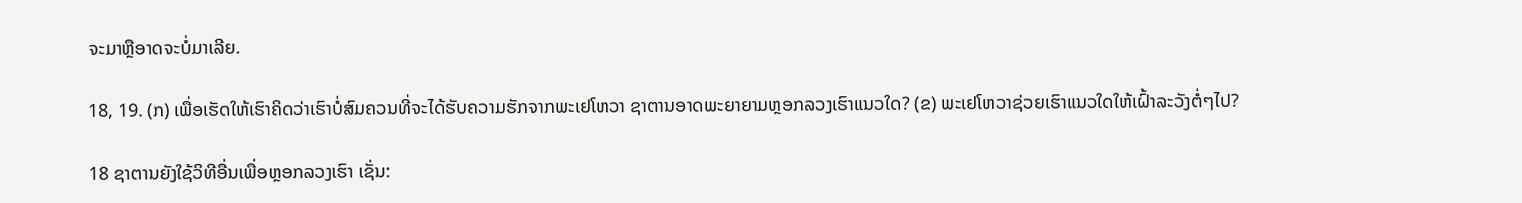ຈະມາຫຼືອາດຈະບໍ່ມາເລີຍ.

18, 19. (ກ) ເພື່ອເຮັດໃຫ້ເຮົາຄິດວ່າເຮົາບໍ່ສົມຄວນທີ່ຈະໄດ້ຮັບຄວາມຮັກຈາກພະເຢໂຫວາ ຊາຕານອາດພະຍາຍາມຫຼອກລວງເຮົາແນວໃດ? (ຂ) ພະເຢໂຫວາຊ່ວຍເຮົາແນວໃດໃຫ້ເຝົ້າລະວັງຕໍ່ໆໄປ?

18 ຊາຕານຍັງໃຊ້ວິທີອື່ນເພື່ອຫຼອກລວງເຮົາ ເຊັ່ນ: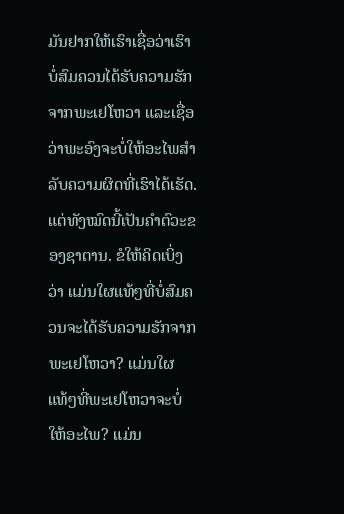ມັນຢາກໃຫ້ເຮົາເຊື່ອວ່າເຮົາບໍ່ສົມຄວນໄດ້ຮັບຄວາມຮັກຈາກພະເຢໂຫວາ ແລະເຊື່ອວ່າພະອົງຈະບໍ່ໃຫ້ອະໄພສຳລັບຄວາມຜິດທີ່ເຮົາໄດ້ເຮັດ. ແຕ່ທັງໝົດນີ້ເປັນຄຳຕົວະຂອງຊາຕານ. ຂໍໃຫ້ຄິດເບິ່ງວ່າ ແມ່ນໃຜແທ້ໆທີ່ບໍ່ສົມຄວນຈະໄດ້ຮັບຄວາມຮັກຈາກພະເຢໂຫວາ? ແມ່ນໃຜແທ້ໆທີ່ພະເຢໂຫວາຈະບໍ່ໃຫ້ອະໄພ? ແມ່ນ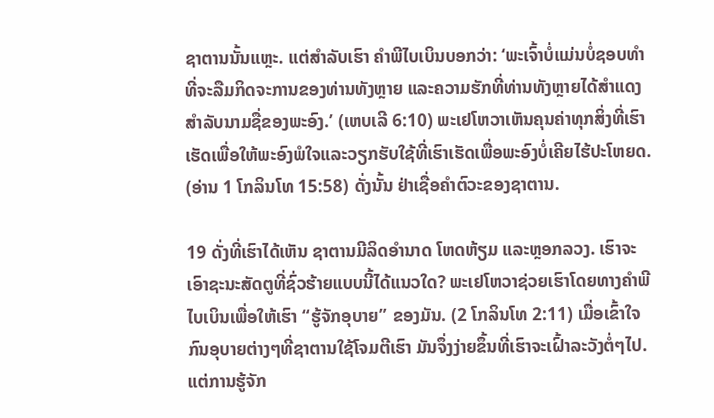ຊາຕານນັ້ນແຫຼະ. ແຕ່ສຳລັບເຮົາ ຄຳພີໄບເບິນບອກວ່າ: ‘ພະເຈົ້າບໍ່ແມ່ນບໍ່ຊອບທຳທີ່ຈະລືມກິດຈະການຂອງທ່ານທັງຫຼາຍ ແລະຄວາມຮັກທີ່ທ່ານທັງຫຼາຍໄດ້ສຳແດງສຳລັບນາມຊື່ຂອງພະອົງ.’ (ເຫບເລີ 6:10) ພະເຢໂຫວາເຫັນຄຸນຄ່າທຸກສິ່ງທີ່ເຮົາເຮັດເພື່ອໃຫ້ພະອົງພໍໃຈແລະວຽກຮັບໃຊ້ທີ່ເຮົາເຮັດເພື່ອພະອົງບໍ່ເຄີຍໄຮ້ປະໂຫຍດ. (ອ່ານ 1 ໂກລິນໂທ 15:58) ດັ່ງນັ້ນ ຢ່າເຊື່ອຄຳຕົວະຂອງຊາຕານ.

19 ດັ່ງທີ່ເຮົາໄດ້ເຫັນ ຊາຕານມີລິດອຳນາດ ໂຫດຫ້ຽມ ແລະຫຼອກລວງ. ເຮົາຈະເອົາຊະນະສັດຕູທີ່ຊົ່ວຮ້າຍແບບນີ້ໄດ້ແນວໃດ? ພະເຢໂຫວາຊ່ວຍເຮົາໂດຍທາງຄຳພີໄບເບິນເພື່ອໃຫ້ເຮົາ “ຮູ້ຈັກອຸບາຍ” ຂອງມັນ. (2 ໂກລິນໂທ 2:11) ເມື່ອເຂົ້າໃຈກົນອຸບາຍຕ່າງໆທີ່ຊາຕານໃຊ້ໂຈມຕີເຮົາ ມັນຈຶ່ງງ່າຍຂຶ້ນທີ່ເຮົາຈະເຝົ້າລະວັງຕໍ່ໆໄປ. ແຕ່ການຮູ້ຈັກ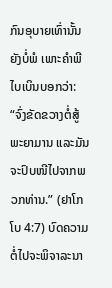ກົນອຸບາຍເທົ່ານັ້ນຍັງບໍ່ພໍ ເພາະຄຳພີໄບເບິນບອກວ່າ: “ຈົ່ງຂັດຂວາງຕໍ່ສູ້ພະຍາມານ ແລະມັນຈະປົບໜີໄປຈາກພວກທ່ານ.” (ຢາໂກໂບ 4:7) ບົດຄວາມຕໍ່ໄປຈະພິຈາລະນາ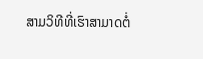ສາມວິທີທີ່ເຮົາສາມາດຕໍ່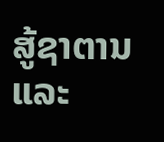ສູ້ຊາຕານແລະ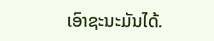ເອົາຊະນະມັນໄດ້.